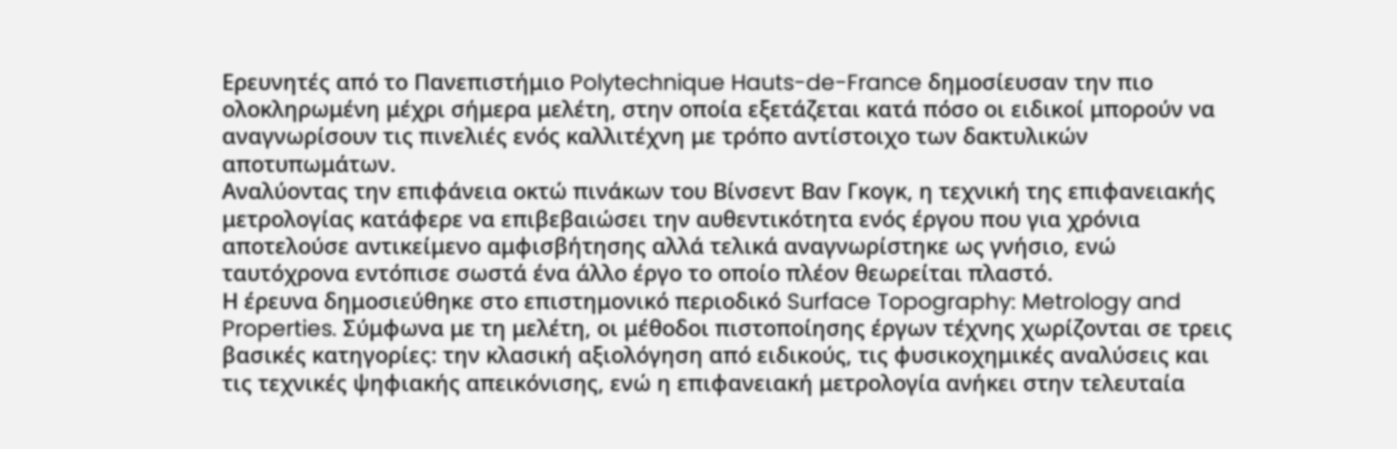Ερευνητές από το Πανεπιστήμιο Polytechnique Hauts-de-France δημοσίευσαν την πιο ολοκληρωμένη μέχρι σήμερα μελέτη, στην οποία εξετάζεται κατά πόσο οι ειδικοί μπορούν να αναγνωρίσουν τις πινελιές ενός καλλιτέχνη με τρόπο αντίστοιχο των δακτυλικών αποτυπωμάτων.
Αναλύοντας την επιφάνεια οκτώ πινάκων του Βίνσεντ Βαν Γκογκ, η τεχνική της επιφανειακής μετρολογίας κατάφερε να επιβεβαιώσει την αυθεντικότητα ενός έργου που για χρόνια αποτελούσε αντικείμενο αμφισβήτησης αλλά τελικά αναγνωρίστηκε ως γνήσιο, ενώ ταυτόχρονα εντόπισε σωστά ένα άλλο έργο το οποίο πλέον θεωρείται πλαστό.
Η έρευνα δημοσιεύθηκε στο επιστημονικό περιοδικό Surface Topography: Metrology and Properties. Σύμφωνα με τη μελέτη, οι μέθοδοι πιστοποίησης έργων τέχνης χωρίζονται σε τρεις βασικές κατηγορίες: την κλασική αξιολόγηση από ειδικούς, τις φυσικοχημικές αναλύσεις και τις τεχνικές ψηφιακής απεικόνισης, ενώ η επιφανειακή μετρολογία ανήκει στην τελευταία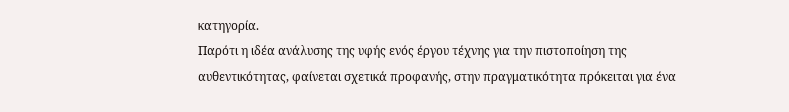κατηγορία.
Παρότι η ιδέα ανάλυσης της υφής ενός έργου τέχνης για την πιστοποίηση της αυθεντικότητας, φαίνεται σχετικά προφανής, στην πραγματικότητα πρόκειται για ένα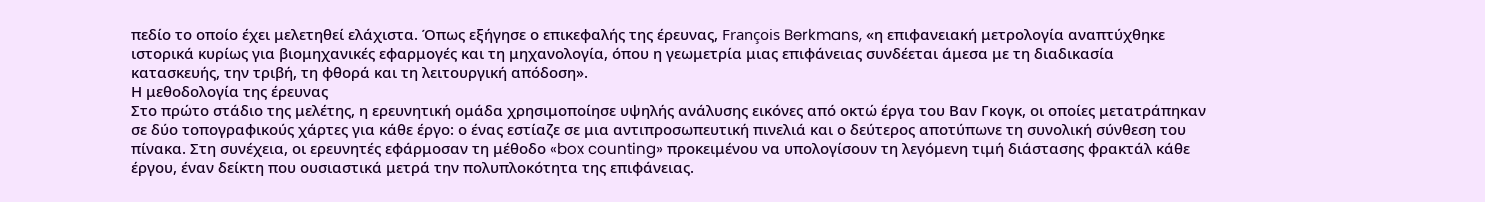πεδίο το οποίο έχει μελετηθεί ελάχιστα. Όπως εξήγησε ο επικεφαλής της έρευνας, François Berkmans, «η επιφανειακή μετρολογία αναπτύχθηκε ιστορικά κυρίως για βιομηχανικές εφαρμογές και τη μηχανολογία, όπου η γεωμετρία μιας επιφάνειας συνδέεται άμεσα με τη διαδικασία κατασκευής, την τριβή, τη φθορά και τη λειτουργική απόδοση».
Η μεθοδολογία της έρευνας
Στο πρώτο στάδιο της μελέτης, η ερευνητική ομάδα χρησιμοποίησε υψηλής ανάλυσης εικόνες από οκτώ έργα του Βαν Γκογκ, οι οποίες μετατράπηκαν σε δύο τοπογραφικούς χάρτες για κάθε έργο: ο ένας εστίαζε σε μια αντιπροσωπευτική πινελιά και ο δεύτερος αποτύπωνε τη συνολική σύνθεση του πίνακα. Στη συνέχεια, οι ερευνητές εφάρμοσαν τη μέθοδο «box counting» προκειμένου να υπολογίσουν τη λεγόμενη τιμή διάστασης φρακτάλ κάθε έργου, έναν δείκτη που ουσιαστικά μετρά την πολυπλοκότητα της επιφάνειας.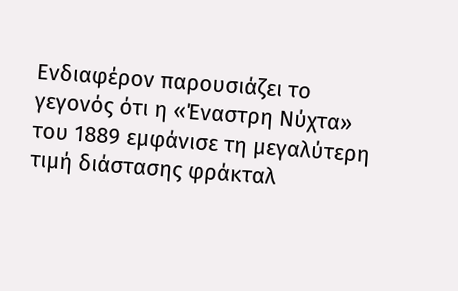Ενδιαφέρον παρουσιάζει το γεγονός ότι η «Έναστρη Νύχτα» του 1889 εμφάνισε τη μεγαλύτερη τιμή διάστασης φράκταλ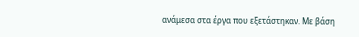ανάμεσα στα έργα που εξετάστηκαν. Με βάση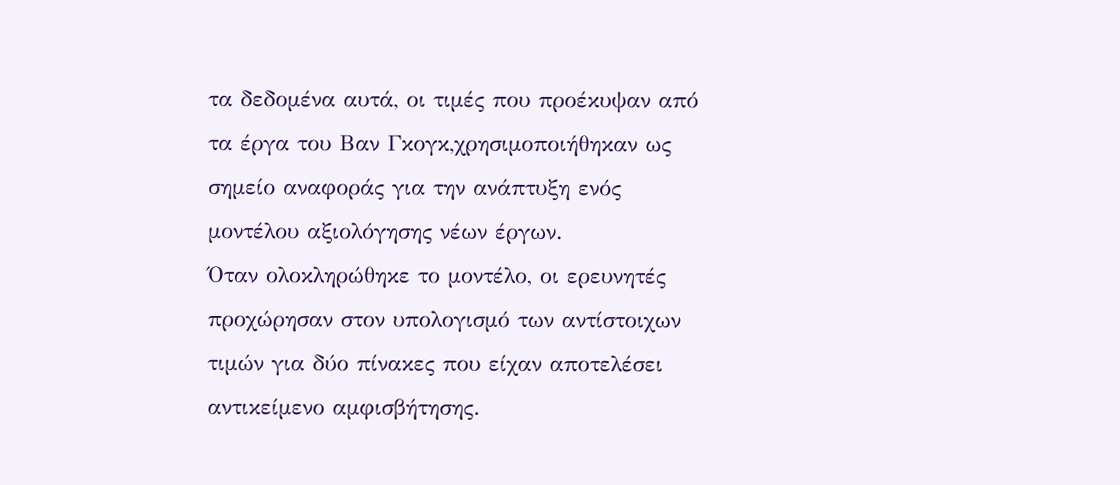τα δεδομένα αυτά, οι τιμές που προέκυψαν από τα έργα του Βαν Γκογκ,χρησιμοποιήθηκαν ως σημείο αναφοράς για την ανάπτυξη ενός μοντέλου αξιολόγησης νέων έργων.
Όταν ολοκληρώθηκε το μοντέλο, οι ερευνητές προχώρησαν στον υπολογισμό των αντίστοιχων τιμών για δύο πίνακες που είχαν αποτελέσει αντικείμενο αμφισβήτησης.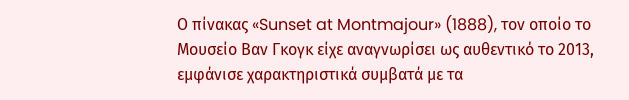Ο πίνακας «Sunset at Montmajour» (1888), τον οποίο το Μουσείο Βαν Γκογκ είχε αναγνωρίσει ως αυθεντικό το 2013, εμφάνισε χαρακτηριστικά συμβατά με τα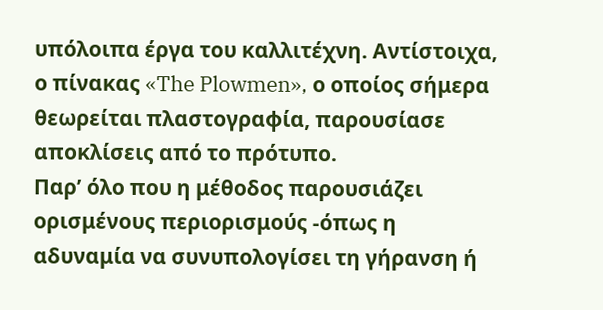υπόλοιπα έργα του καλλιτέχνη. Αντίστοιχα, ο πίνακας «The Plowmen», ο οποίος σήμερα θεωρείται πλαστογραφία, παρουσίασε αποκλίσεις από το πρότυπο.
Παρ’ όλο που η μέθοδος παρουσιάζει ορισμένους περιορισμούς -όπως η αδυναμία να συνυπολογίσει τη γήρανση ή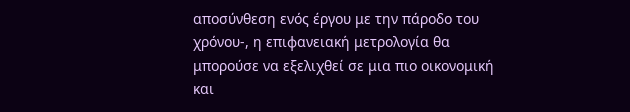αποσύνθεση ενός έργου με την πάροδο του χρόνου-, η επιφανειακή μετρολογία θα μπορούσε να εξελιχθεί σε μια πιο οικονομική και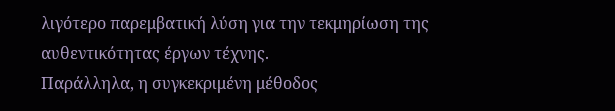λιγότερο παρεμβατική λύση για την τεκμηρίωση της αυθεντικότητας έργων τέχνης.
Παράλληλα, η συγκεκριμένη μέθοδος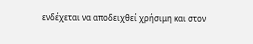ενδέχεται να αποδειχθεί χρήσιμη και στον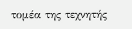τομέα της τεχνητής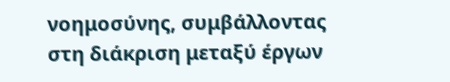νοημοσύνης, συμβάλλοντας στη διάκριση μεταξύ έργων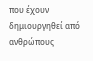που έχουν δημιουργηθεί από ανθρώπους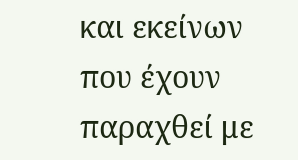και εκείνων που έχουν παραχθεί με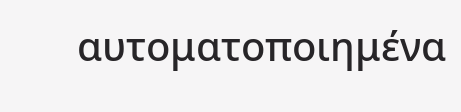αυτοματοποιημένα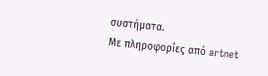συστήματα.
Με πληροφορίες από artnet